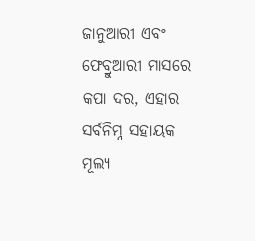ଜାନୁଆରୀ ଏବଂ ଫେବ୍ରୁଆରୀ ମାସରେ କପା ଦର, ଏହାର ସର୍ବନିମ୍ନ ସହାୟକ ମୂଲ୍ୟ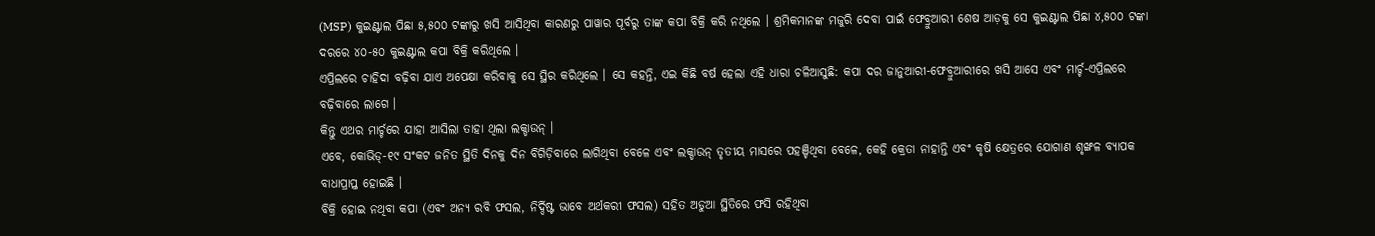(MSP) କୁଇଣ୍ଟାଲ ପିଛା ୫,୫୦୦ ଟଙ୍କାରୁ ଖସି ଆସିଥିବା କାରଣରୁ ପାୱାର ପୂର୍ବରୁ ତାଙ୍କ କପା ବିକ୍ରି କରି ନଥିଲେ । ଶ୍ରମିକମାନଙ୍କ ମଜୁରି ଦେବା ପାଇଁ ଫେବ୍ରୁଆରୀ ଶେଷ ଆଡ଼କୁ ସେ କୁଇଣ୍ଟାଲ ପିଛା ୪,୫୦୦ ଟଙ୍କା ଦରରେ ୪୦-୫୦ କୁଇଣ୍ଟାଲ କପା ବିକ୍ରି କରିଥିଲେ ।
ଏପ୍ରିଲରେ ଚାହିଦା ବଢ଼ିବା ଯାଏ ଅପେକ୍ଷା କରିବାକୁ ସେ ସ୍ଥିର କରିଥିଲେ । ସେ କହନ୍ତି, ଏଇ କିଛି ବର୍ଷ ହେଲା ଏହି ଧାରା ଚଳିଆସୁଛି: କପା ଦର ଜାନୁଆରୀ-ଫେବ୍ରୁଆରୀରେ ଖସି ଆସେ ଏବଂ ମାର୍ଚ୍ଚ-ଏପ୍ରିଲରେ ବଢ଼ିବାରେ ଲାଗେ ।
କିନ୍ତୁ ଏଥର ମାର୍ଚ୍ଚରେ ଯାହା ଆସିଲା ତାହା ଥିଲା ଲକ୍ଡାଉନ୍ ।
ଏବେ, କୋଭିଡ୍-୧୯ ସଂକଟ ଜନିତ ସ୍ଥିତି ଦିନକୁ ଦିନ ବିଗିଡ଼ିବାରେ ଲାଗିଥିବା ବେଳେ ଏବଂ ଲକ୍ଡାଉନ୍ ତୃତୀୟ ମାସରେ ପହଞ୍ଚିଥିବା ବେଳେ, କେହି କ୍ରେତା ନାହାନ୍ତି ଏବଂ କୃଷି କ୍ଷେତ୍ରରେ ଯୋଗାଣ ଶୃଙ୍ଖଳ ବ୍ୟାପକ ବାଧାପ୍ରାପ୍ତ ହୋଇଛି ।
ବିକ୍ରି ହୋଇ ନଥିବା କପା (ଏବଂ ଅନ୍ୟ ରବି ଫସଲ, ନିର୍ଦ୍ଦିଷ୍ଟ ଭାବେ ଅର୍ଥକରୀ ଫସଲ) ସହିତ ଅଡୁଆ ସ୍ଥିତିରେ ଫସି ରହିଥିବା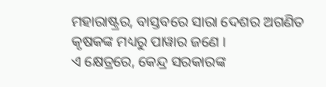ମହାରାଷ୍ଟ୍ରର, ବାସ୍ତବରେ ସାରା ଦେଶର ଅଗଣିତ କୃଷକଙ୍କ ମଧ୍ୟରୁ ପାୱାର ଜଣେ ।
ଏ କ୍ଷେତ୍ରରେ, କେନ୍ଦ୍ର ସରକାରଙ୍କ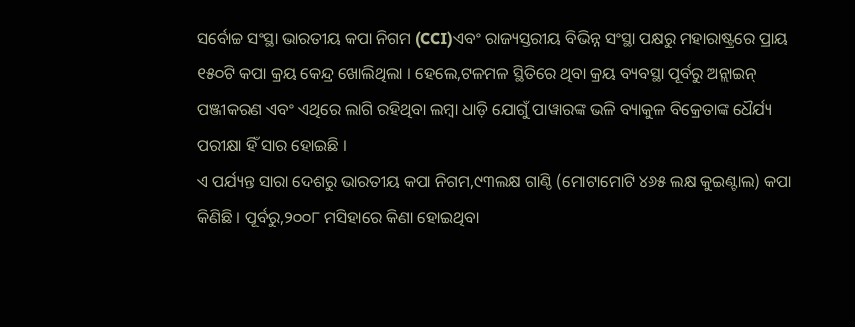ସର୍ବୋଚ୍ଚ ସଂସ୍ଥା ଭାରତୀୟ କପା ନିଗମ (CCI)ଏବଂ ରାଜ୍ୟସ୍ତରୀୟ ବିଭିନ୍ନ ସଂସ୍ଥା ପକ୍ଷରୁ ମହାରାଷ୍ଟ୍ରରେ ପ୍ରାୟ ୧୫୦ଟି କପା କ୍ରୟ କେନ୍ଦ୍ର ଖୋଲିଥିଲା । ହେଲେ,ଟଳମଳ ସ୍ଥିତିରେ ଥିବା କ୍ରୟ ବ୍ୟବସ୍ଥା ପୂର୍ବରୁ ଅନ୍ଲାଇନ୍ ପଞ୍ଜୀକରଣ ଏବଂ ଏଥିରେ ଲାଗି ରହିଥିବା ଲମ୍ବା ଧାଡ଼ି ଯୋଗୁଁ ପାୱାରଙ୍କ ଭଳି ବ୍ୟାକୁଳ ବିକ୍ରେତାଙ୍କ ଧୈର୍ଯ୍ୟ ପରୀକ୍ଷା ହିଁ ସାର ହୋଇଛି ।
ଏ ପର୍ଯ୍ୟନ୍ତ ସାରା ଦେଶରୁ ଭାରତୀୟ କପା ନିଗମ,୯୩ଲକ୍ଷ ଗାଣ୍ଠି (ମୋଟାମୋଟି ୪୬୫ ଲକ୍ଷ କୁଇଣ୍ଟାଲ) କପା କିଣିଛି । ପୂର୍ବରୁ,୨୦୦୮ ମସିହାରେ କିଣା ହୋଇଥିବା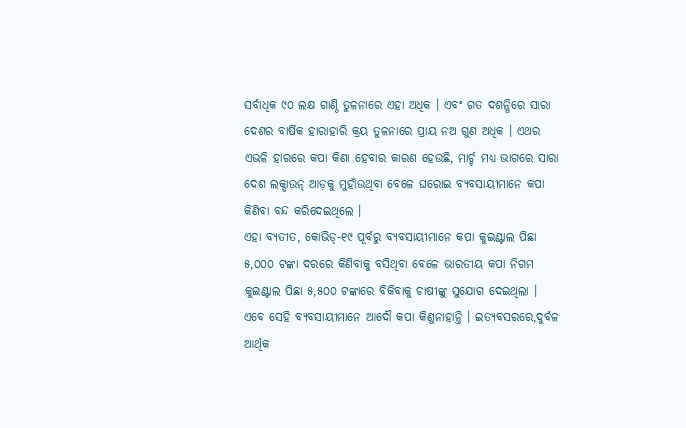ସର୍ବାଧିକ ୯୦ ଲକ୍ଷ ଗାଣ୍ଠି ତୁଳନାରେ ଏହା ଅଧିକ । ଏବଂ ଗତ ଦଶନ୍ଧିରେ ସାରା ଦେଶର ବାର୍ଷିକ ହାରାହାରି କ୍ରୟ ତୁଳନାରେ ପ୍ରାୟ ନଅ ଗୁଣ ଅଧିକ । ଏଥର ଏଭଳି ହାରରେ କପା କିଣା ହେବାର କାରଣ ହେଉଛି, ମାର୍ଚ୍ଚ ମଧ୍ୟ ଭାଗରେ ସାରା ଦେଶ ଲକ୍ଡାଉନ୍ ଆଡ଼କୁ ମୁହାଁଉଥିବା ବେଳେ ଘରୋଇ ବ୍ୟବସାୟୀମାନେ କପା କିଣିବା ବନ୍ଦ କରିଦେଇଥିଲେ ।
ଏହା ବ୍ୟତୀତ, କୋଭିଡ୍-୧୯ ପୂର୍ବରୁ ବ୍ୟବସାୟୀମାନେ କପା କୁଇଣ୍ଟାଲ ପିଛା ୫,୦୦୦ ଟଙ୍କା ଦରରେ କିଣିବାକୁ ବସିଥିବା ବେଳେ ଭାରତୀୟ କପା ନିଗମ କୁଇଣ୍ଟାଲ ପିଛା ୫,୫୦୦ ଟଙ୍କାରେ ବିକିବାକୁ ଚାଷୀଙ୍କୁ ସୁଯୋଗ ଦେଇଥିଲା । ଏବେ ସେହି ବ୍ୟବସାୟୀମାନେ ଆଦୌ କପା କିଣୁନାହାନ୍ତି । ଇତ୍ୟବସରରେ,ଦୁର୍ବଳ ଆର୍ଥିକ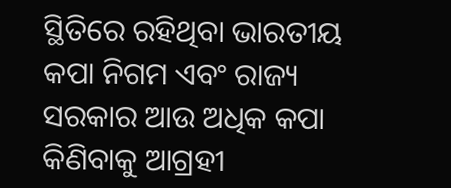ସ୍ଥିତିରେ ରହିଥିବା ଭାରତୀୟ କପା ନିଗମ ଏବଂ ରାଜ୍ୟ ସରକାର ଆଉ ଅଧିକ କପା କିଣିବାକୁ ଆଗ୍ରହୀ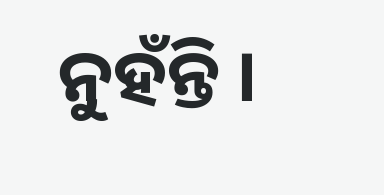ନୁହଁନ୍ତି ।